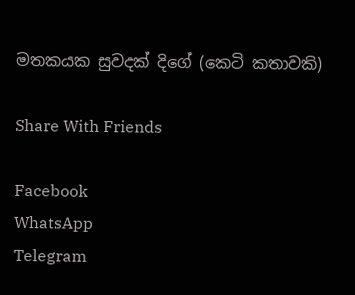මතකයක සුවදක් දිගේ (කෙටි කතාවකි)

Share With Friends

Facebook
WhatsApp
Telegram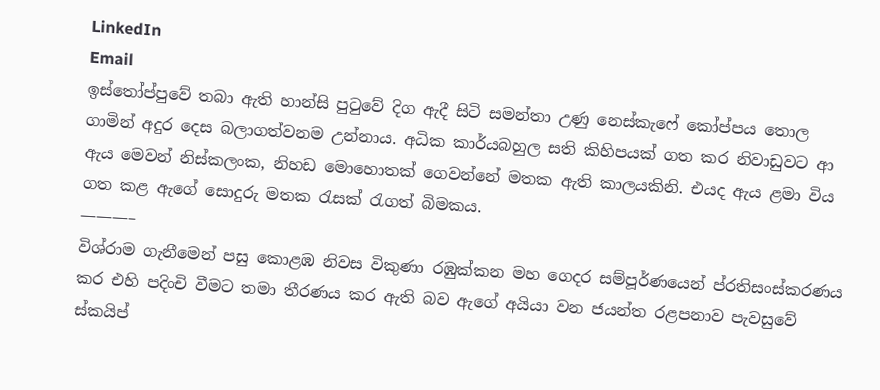LinkedIn
Email
ඉස්තෝප්පුවේ තබා ඇති හාන්සි පුටුවේ දිග ඇදී සිටි සමන්තා උණු නෙස්කැෆේ කෝප්පය තොල ගාමින් අදුර දෙස බලාගත්වනම උන්නාය. අධික කාර්යබහුල සති කිහිපයක් ගත කර නිවාඩුවට ආ ඇය මෙවන් නිස්කලංක, නිහඩ මොහොතක් ගෙවන්නේ මතක ඇති කාලයකිනි. එයද ඇය ළමා විය ගත කළ ඇගේ සොදුරු මතක රැසක් රැගත් බිමකය.
———–
විශ්රාම ගැනීමෙන් පසු කොළඹ නිවස විකුණා රඹුක්කන මහ ගෙදර සම්පූර්ණයෙන් ප්රතිසංස්කරණය කර එහි පදිංචි වීමට තමා තීරණය කර ඇති බව ඇගේ අයියා වන ජයන්ත රළපනාව පැවසුවේ ස්කයිප්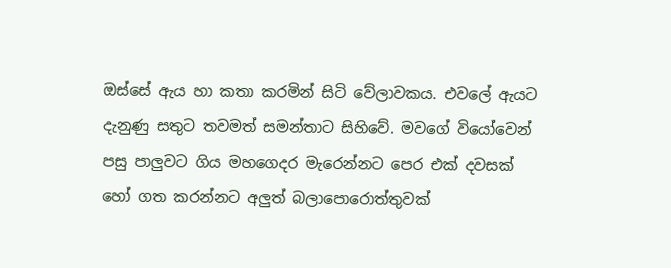ඔස්සේ ඇය හා කතා කරමින් සිටි වේලාවකය. එවලේ ඇයට දැනුණු සතුට තවමත් සමන්තාට සිහිවේ. මවගේ වියෝවෙන් පසු පාලුවට ගිය මහගෙදර මැරෙන්නට පෙර එක් දවසක් හෝ ගත කරන්නට අලුත් බලාපොරොත්තුවක්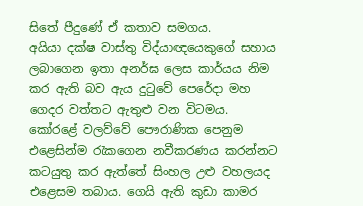සිතේ පීදුණේ ඒ කතාව සමගය.
අයියා දක්ෂ වාස්තු විද්යාඥයෙකුගේ සහාය ලබාගෙන ඉතා අනර්ඝ ලෙස කාර්යය නිම කර ඇති බව ඇය දුටුවේ පෙරේදා මහ ගෙදර වත්තට ඇතුළු වන විටමය. කෝරළේ වලව්වේ පෞරාණික පෙනුම එළෙසින්ම රැකගෙන නවීකරණය කරන්නට කටයුතු කර ඇත්තේ සිංහල උළු වහලයද එළෙසම තබාය. ගෙයි ඇති කුඩා කාමර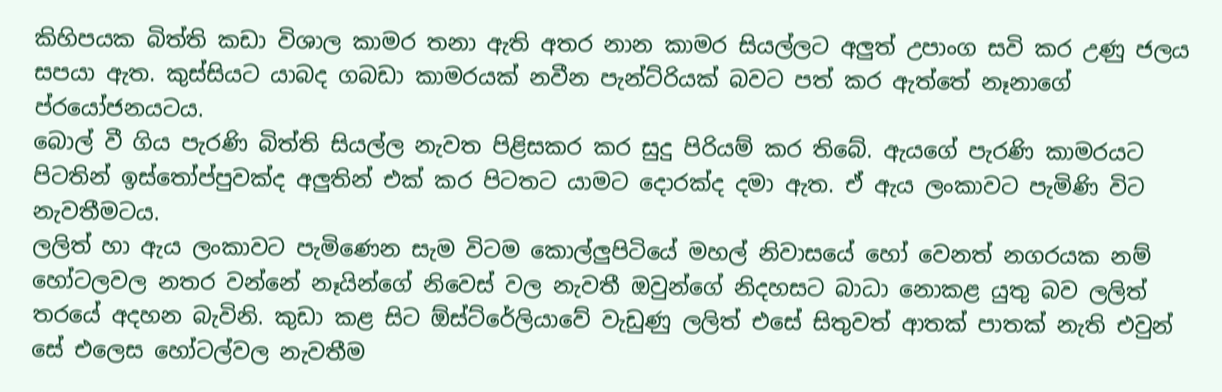කිහිපයක බිත්ති කඩා විශාල කාමර තනා ඇති අතර නාන කාමර සියල්ලට අලුත් උපාංග සවි කර උණු ජලය සපයා ඇත. කුස්සියට යාබද ගබඩා කාමරයක් නවීන පැන්ට්රියක් බවට පත් කර ඇත්තේ නෑනාගේ ප්රයෝජනයටය.
බොල් වී ගිය පැරණි බිත්ති සියල්ල නැවත පිළිසකර කර සුදු පිරියම් කර තිබේ. ඇයගේ පැරණි කාමරයට පිටතින් ඉස්තෝප්පුවක්ද අලුතින් එක් කර පිටතට යාමට දොරක්ද දමා ඇත. ඒ ඇය ලංකාවට පැමිණි විට නැවතීමටය.
ලලිත් හා ඇය ලංකාවට පැමිණෙන සැම විටම කොල්ලුපිටියේ මහල් නිවාසයේ හෝ වෙනත් නගරයක නම් හෝටලවල නතර වන්නේ නෑයින්ගේ නිවෙස් වල නැවතී ඔවුන්ගේ නිදහසට බාධා නොකළ යුතු බව ලලිත් තරයේ අදහන බැවිනි. කුඩා කළ සිට ඕස්ට්රේලියාවේ වැඩුණු ලලිත් එසේ සිතුවත් ආතක් පාතක් නැති එවුන් සේ එලෙස හෝටල්වල නැවතීම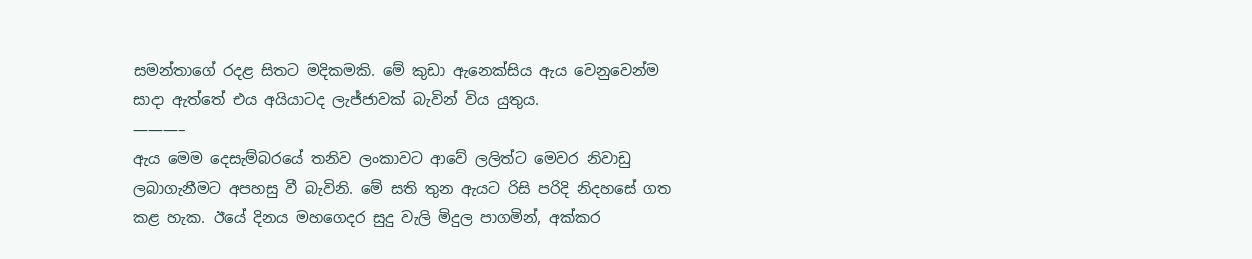සමන්තාගේ රදළ සිතට මදිකමකි. මේ කුඩා ඇනෙක්සිය ඇය වෙනුවෙන්ම සාදා ඇත්තේ එය අයියාටද ලැජ්ජාවක් බැවින් විය යුතුය.
———–
ඇය මෙම දෙසැම්බරයේ තනිව ලංකාවට ආවේ ලලිත්ට මෙවර නිවාඩු ලබාගැනීමට අපහසු වී බැවිනි. මේ සති තුන ඇයට රිසි පරිදි නිදහසේ ගත කළ හැක. ඊයේ දිනය මහගෙදර සුදු වැලි මිදුල පාගමින්, අක්කර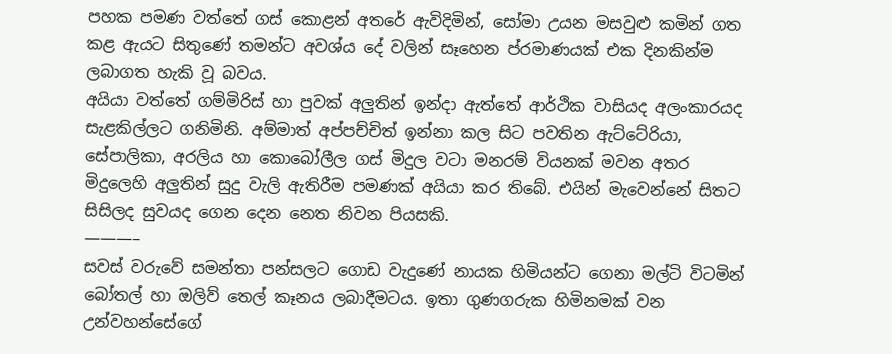පහක පමණ වත්තේ ගස් කොළන් අතරේ ඇවිදිමින්, සෝමා උයන මසවුළු කමින් ගත කළ ඇයට සිතුණේ තමන්ට අවශ්ය දේ වලින් සෑහෙන ප්රමාණයක් එක දිනකින්ම ලබාගත හැකි වූ බවය.
අයියා වත්තේ ගම්මිරිස් හා පුවක් අලුතින් ඉන්දා ඇත්තේ ආර්ථික වාසියද අලංකාරයද සැළකිල්ලට ගනිමිනි. අම්මාත් අප්පච්චිත් ඉන්නා කල සිට පවතින ඇට්ටේරියා, සේපාලිකා, අරලිය හා කොබෝලීල ගස් මිදුල වටා මනරම් වියනක් මවන අතර මිදුලෙහි අලුතින් සුදු වැලි ඇතිරීම පමණක් අයියා කර තිබේ. එයින් මැවෙන්නේ සිතට සිසිලද සුවයද ගෙන දෙන නෙත නිවන පියසකි.
———–
සවස් වරුවේ සමන්තා පන්සලට ගොඩ වැදුණේ නායක හිමියන්ට ගෙනා මල්ටි විටමින් බෝතල් හා ඔලිව් තෙල් කෑනය ලබාදීමටය. ඉතා ගුණගරුක හිමිනමක් වන උන්වහන්සේගේ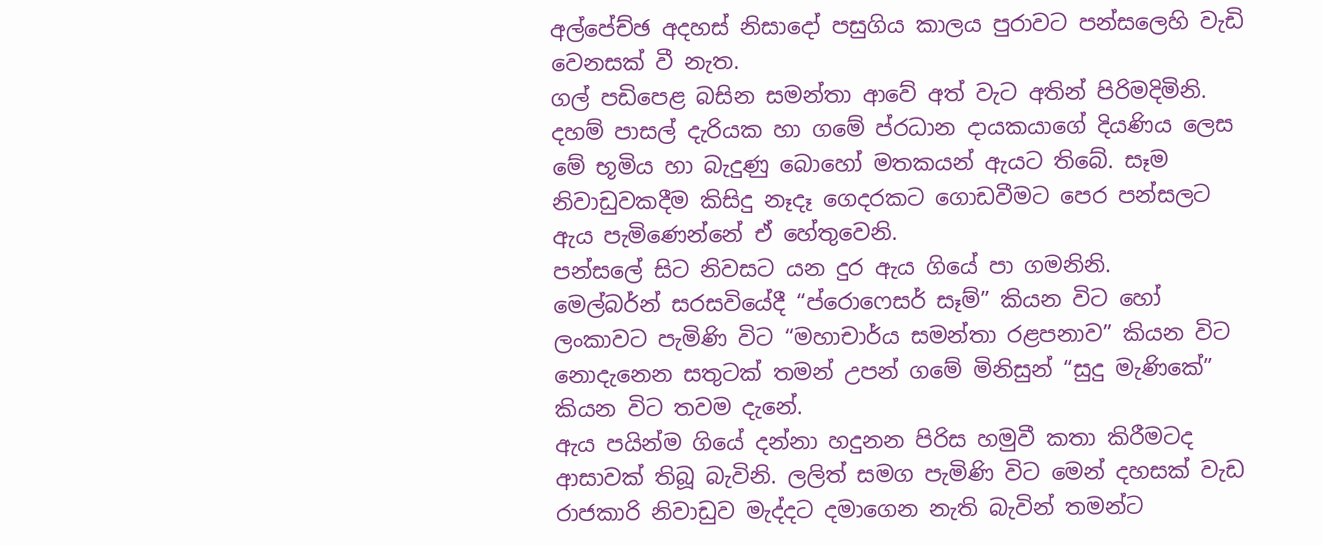අල්පේච්ඡ අදහස් නිසාදෝ පසුගිය කාලය පුරාවට පන්සලෙහි වැඩි වෙනසක් වී නැත.
ගල් පඩිපෙළ බසින සමන්තා ආවේ අත් වැට අතින් පිරිමදිමිනි. දහම් පාසල් දැරියක හා ගමේ ප්රධාන දායකයාගේ දියණිය ලෙස මේ භූමිය හා බැදුණු බොහෝ මතකයන් ඇයට තිබේ. සෑම නිවාඩුවකදීම කිසිදු නෑදෑ ගෙදරකට ගොඩවීමට පෙර පන්සලට ඇය පැමිණෙන්නේ ඒ හේතුවෙනි.
පන්සලේ සිට නිවසට යන දුර ඇය ගියේ පා ගමනිනි.
මෙල්බර්න් සරසවියේදී “ප්රොෆෙසර් සෑම්” කියන විට හෝ ලංකාවට පැමිණි විට “මහාචාර්ය සමන්තා රළපනාව” කියන විට නොදැනෙන සතුටක් තමන් උපන් ගමේ මිනිසුන් “සුදු මැණිකේ” කියන විට තවම දැනේ.
ඇය පයින්ම ගියේ දන්නා හදුනන පිරිස හමුවී කතා කිරීමටද ආසාවක් තිබූ බැවිනි. ලලිත් සමග පැමිණි විට මෙන් දහසක් වැඩ රාජකාරි නිවාඩුව මැද්දට දමාගෙන නැති බැවින් තමන්ට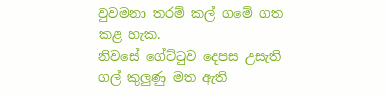වුවමනා තරම් කල් ගමේ ගත කළ හැක.
නිවසේ ගේට්ටුව දෙපස උසැති ගල් කුලුණු මත ඇති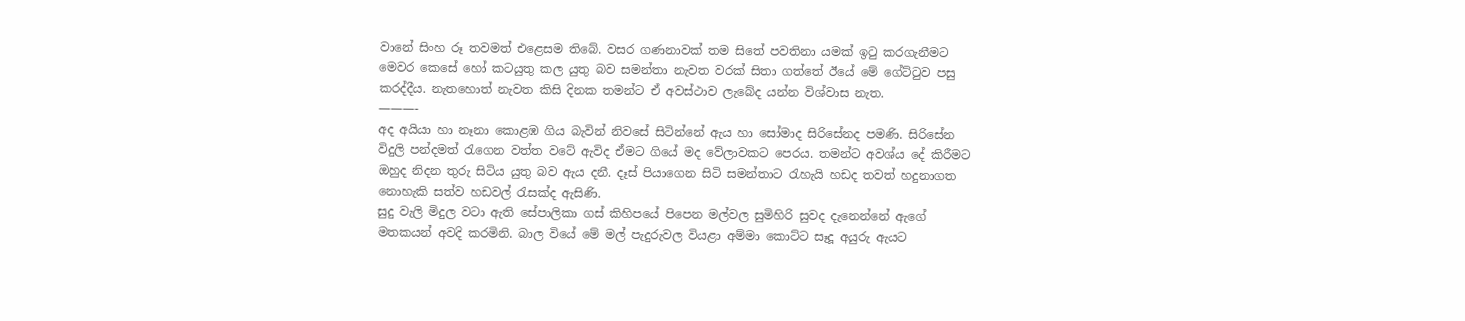වානේ සිංහ රූ තවමත් එළෙසම තිබේ. වසර ගණනාවක් තම සිතේ පවතිනා යමක් ඉටු කරගැනීමට මෙවර කෙසේ හෝ කටයුතු කල යුතු බව සමන්තා නැවත වරක් සිතා ගත්තේ ඊයේ මේ ගේට්ටුව පසු කරද්දීය. නැතහොත් නැවත කිසි දිනක තමන්ට ඒ අවස්ථාව ලැබේද යන්න විශ්වාස නැත.
———-
අද අයියා හා නෑනා කොළඹ ගිය බැවින් නිවසේ සිටින්නේ ඇය හා සෝමාද සිරිසේනද පමණි. සිරිසේන විදුලි පන්දමත් රැගෙන වත්ත වටේ ඇවිද ඒමට ගියේ මද වේලාවකට පෙරය. තමන්ට අවශ්ය දේ කිරීමට ඔහුද නිදන තුරු සිටිය යුතු බව ඇය දනී. දෑස් පියාගෙන සිටි සමන්තාට රැහැයි හඩද තවත් හදුනාගත නොහැකි සත්ව හඩවල් රැසක්ද ඇසිණි.
සුදු වැලි මිදුල වටා ඇති සේපාලිකා ගස් කිහිපයේ පිපෙන මල්වල සුමිහිරි සුවද දැනෙන්නේ ඇගේ මතකයන් අවදි කරමිනි. බාල වියේ මේ මල් පැදුරුවල වියළා අම්මා කොට්ට සෑදූ අයුරු ඇයට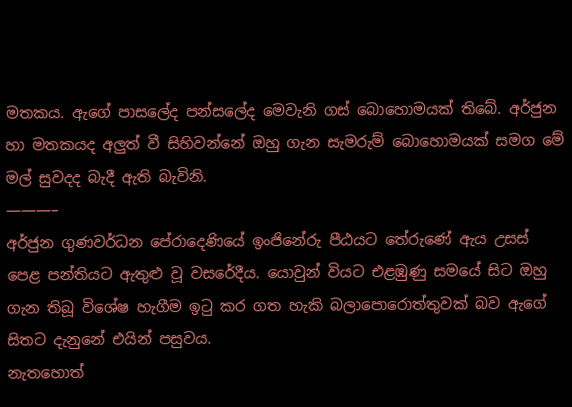මතකය. ඇගේ පාසලේද පන්සලේද මෙවැනි ගස් බොහොමයක් තිබේ. අර්ජුන හා මතකයද අලුත් වී සිහිවන්නේ ඔහු ගැන සැමරුම් බොහොමයක් සමග මේ මල් සුවදද බැදී ඇති බැවිනි.
———–
අර්ජුන ගුණවර්ධන පේරාදෙණියේ ඉංජිනේරු පීඨයට තේරුණේ ඇය උසස් පෙළ පන්තියට ඇතුළු වූ වසරේදීය. යොවුන් වියට එළඹුණු සමයේ සිට ඔහු ගැන තිබූ විශේෂ හැගීම ඉටු කර ගත හැකි බලාපොරොත්තුවක් බව ඇගේ සිතට දැනුනේ එයින් පසුවය.
නැතහොත්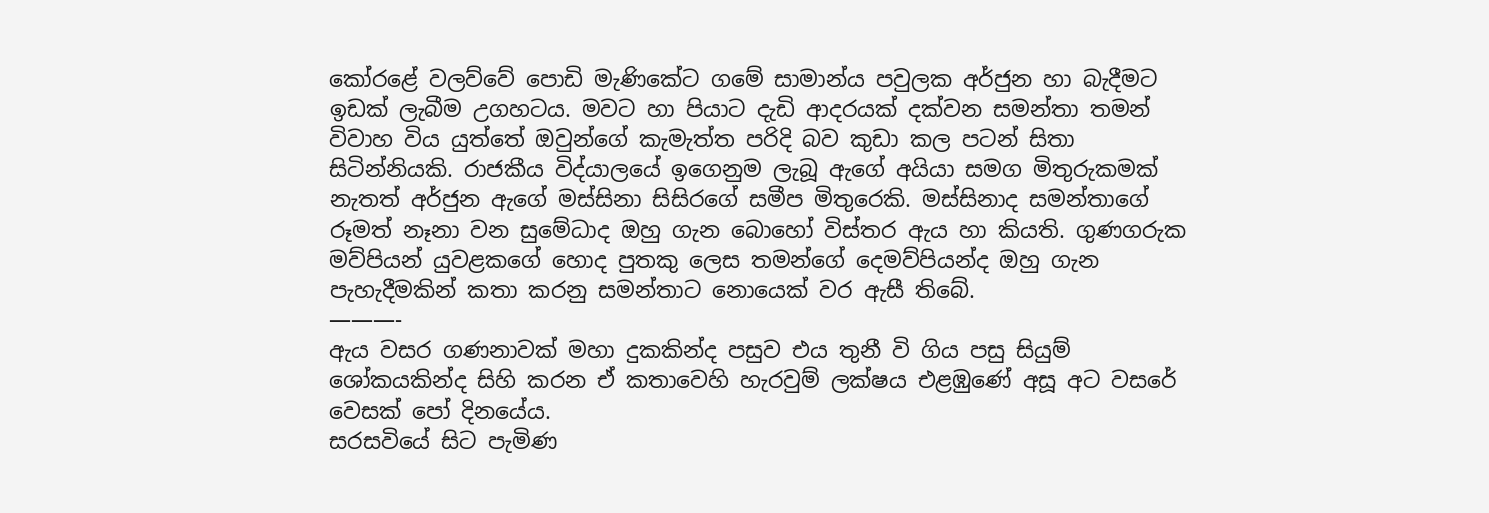කෝරළේ වලව්වේ පොඩි මැණිකේට ගමේ සාමාන්ය පවුලක අර්ජුන හා බැදීමට ඉඩක් ලැබීම උගහටය. මවට හා පියාට දැඩි ආදරයක් දක්වන සමන්තා තමන් විවාහ විය යුත්තේ ඔවුන්ගේ කැමැත්ත පරිදි බව කුඩා කල පටන් සිතා සිටින්නියකි. රාජකීය විද්යාලයේ ඉගෙනුම ලැබූ ඇගේ අයියා සමග මිතුරුකමක් නැතත් අර්ජුන ඇගේ මස්සිනා සිසිරගේ සමීප මිතුරෙකි. මස්සිනාද සමන්තාගේ රූමත් නෑනා වන සුමේධාද ඔහු ගැන බොහෝ විස්තර ඇය හා කියති. ගුණගරුක මව්පියන් යුවළකගේ හොද පුතකු ලෙස තමන්ගේ දෙමව්පියන්ද ඔහු ගැන පැහැදීමකින් කතා කරනු සමන්තාට නොයෙක් වර ඇසී තිබේ.
———-
ඇය වසර ගණනාවක් මහා දුකකින්ද පසුව එය තුනී වි ගිය පසු සියුම් ශෝකයකින්ද සිහි කරන ඒ කතාවෙහි හැරවුම් ලක්ෂය එළඹුණේ අසූ අට වසරේ වෙසක් පෝ දිනයේය.
සරසවියේ සිට පැමිණ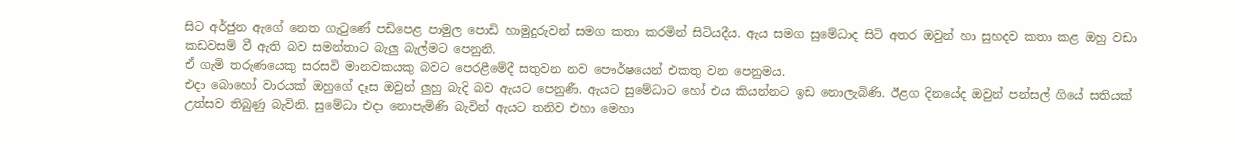සිට අර්ජුන ඇගේ නෙත ගැටුණේ පඩිපෙළ පාමුල පොඩි හාමුදුරුවන් සමග කතා කරමින් සිටියදීය. ඇය සමග සුමේධාද සිටි අතර ඔවුන් හා සුහදව කතා කළ ඔහු වඩා කඩවසම් වී ඇති බව සමන්තාට බැලු බැල්මට පෙනුනි.
ඒ ගැමි තරුණයෙකු සරසවි මානවකයකු බවට පෙරළීමේදී සතුවන නව පෞර්ෂයෙන් එකතු වන පෙනුමය.
එදා බොහෝ වාරයක් ඔහුගේ දෑස ඔවුන් ලුහු බැදි බව ඇයට පෙනුණී. ඇයට සුමේධාට හෝ එය කියන්නට ඉඩ නොලැබිණි. ඊළග දිනයේද ඔවුන් පන්සල් ගියේ සතියක් උත්සව තිබුණු බැවිනි. සුමේධා එදා නොපැමිණි බැවින් ඇයට තනිව එහා මෙහා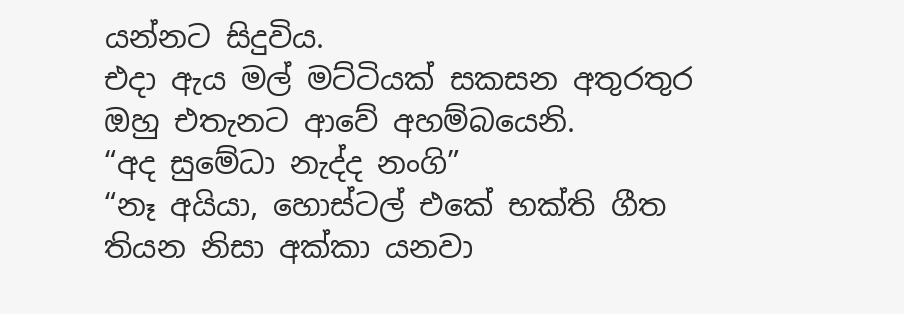යන්නට සිදුවිය.
එදා ඇය මල් මට්ටියක් සකසන අතුරතුර ඔහු එතැනට ආවේ අහම්බයෙනි.
“අද සුමේධා නැද්ද නංගි”
“නෑ අයියා, හොස්ටල් එකේ භක්ති ගීත තියන නිසා අක්කා යනවා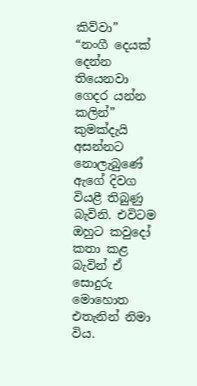කිව්වා”
“නංගී දෙයක් දෙන්න තියෙනවා ගෙදර යන්න කලින්”
කුමක්දැයි අසන්නට නොලැබුණේ ඇගේ දිවග වියළී තිබුණු බැවිනි. එවිටම ඔහුට කවුදෝ කතා කළ බැවින් ඒ සොදුරු මොහොත එතැනින් නිමා විය.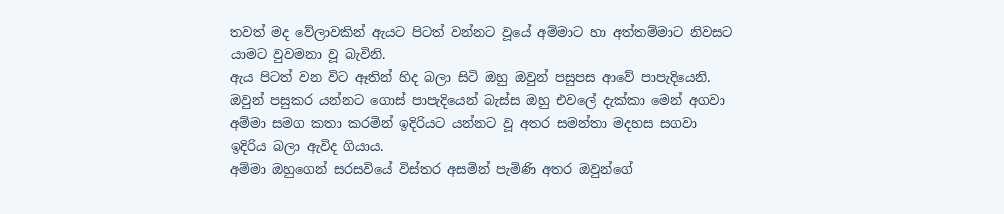තවත් මද වේලාවකින් ඇයට පිටත් වන්නට වූයේ අම්මාට හා අත්තම්මාට නිවසට යාමට වුවමනා වූ බැවිනි.
ඇය පිටත් වන විට ඈතින් හිද බලා සිටි ඔහු ඔවුන් පසුපස ආවේ පාපැදියෙනි. ඔවුන් පසුකර යන්නට ගොස් පාපැදියෙන් බැස්ස ඔහු එවලේ දැක්කා මෙන් අගවා අම්මා සමග කතා කරමින් ඉදිරියට යන්නට වූ අතර සමන්තා මදහස සගවා ඉදිරිය බලා ඇවිද ගියාය.
අම්මා ඔහුගෙන් සරසවියේ විස්තර අසමින් පැමිණි අතර ඔවුන්ගේ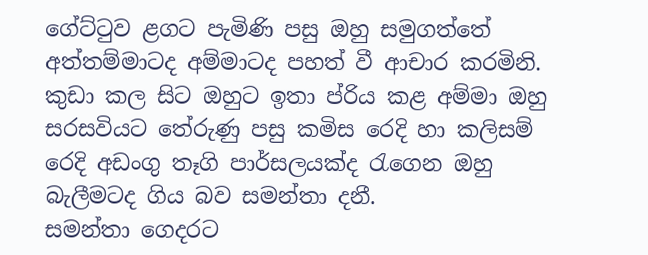ගේට්ටුව ළගට පැමිණි පසු ඔහු සමුගත්තේ අත්තම්මාටද අම්මාටද පහත් වී ආචාර කරමිනි. කුඩා කල සිට ඔහුට ඉතා ප්රිය කළ අම්මා ඔහු සරසවියට තේරුණු පසු කමිස රෙදි හා කලිසම් රෙදි අඩංගු තෑගි පාර්සලයක්ද රැගෙන ඔහු බැලීමටද ගිය බව සමන්තා දනී.
සමන්තා ගෙදරට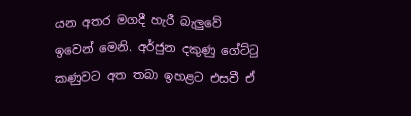යන අතර මගදී හැරී බැලුවේ ඉවෙන් මෙනි. අර්ජුන දකුණු ගේට්ටු කණුවට අත තබා ඉහළට එසවී ඒ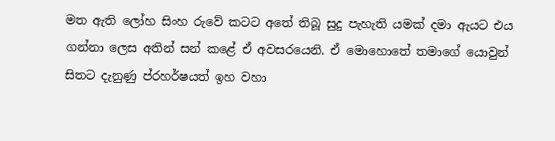මත ඇති ලෝහ සිංහ රුවේ කටට අතේ තිබූ සුදු පැහැති යමක් දමා ඇයට එය ගන්නා ලෙස අතින් සන් කළේ ඒ අවසරයෙනි. ඒ මොහොතේ තමාගේ යොවුන් සිතට දැනුණු ප්රහර්ෂයත් ඉහ වහා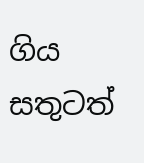ගිය සතුටත්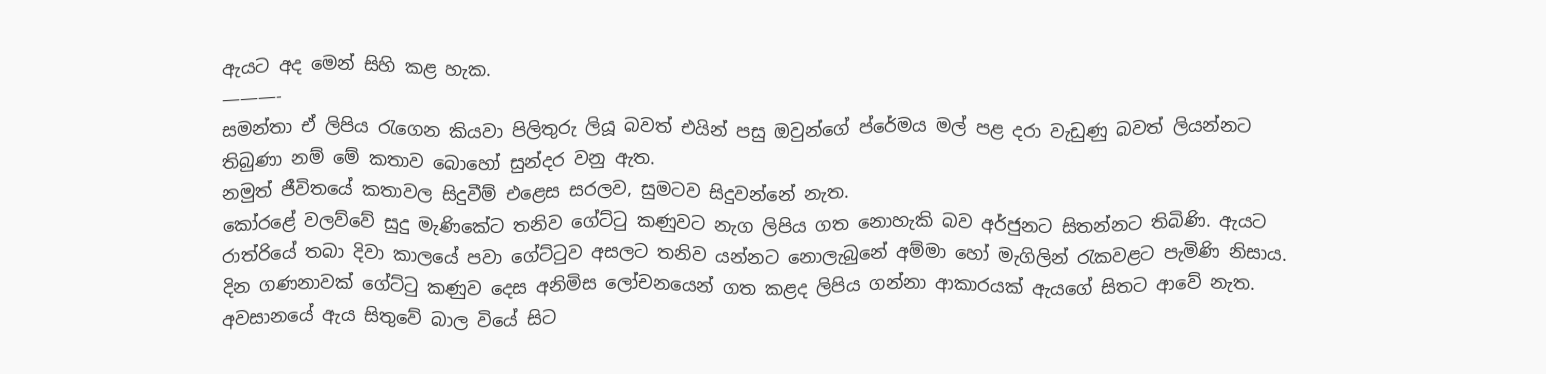ඇයට අද මෙන් සිහි කළ හැක.
———-
සමන්තා ඒ ලිපිය රැගෙන කියවා පිලිතුරු ලියූ බවත් එයින් පසු ඔවුන්ගේ ප්රේමය මල් පළ දරා වැඩුණු බවත් ලියන්නට තිබුණා නම් මේ කතාව බොහෝ සුන්දර වනු ඇත.
නමුත් ජීවිතයේ කතාවල සිදුවීම් එළෙස සරලව, සුමටව සිදුවන්නේ නැත.
කෝරළේ වලව්වේ සුදු මැණිකේට තනිව ගේට්ටු කණුවට නැග ලිපිය ගත නොහැකි බව අර්ජුනට සිතන්නට තිබිණි. ඇයට රාත්රියේ තබා දිවා කාලයේ පවා ගේට්ටුව අසලට තනිව යන්නට නොලැබුනේ අම්මා හෝ මැගිලින් රැකවළට පැමිණි නිසාය. දින ගණනාවක් ගේට්ටු කණුව දෙස අනිමිස ලෝචනයෙන් ගත කළද ලිපිය ගන්නා ආකාරයක් ඇයගේ සිතට ආවේ නැත.
අවසානයේ ඇය සිතුවේ බාල වියේ සිට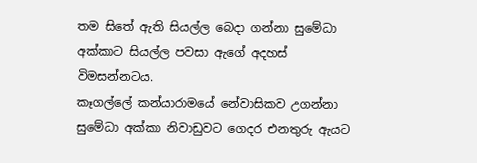තම සිතේ ඇති සියල්ල බෙදා ගන්නා සුමේධා අක්කාට සියල්ල පවසා ඇගේ අදහස් විමසන්නටය.
කෑගල්ලේ කන්යාරාමයේ නේවාසිකව උගන්නා සුමේධා අක්කා නිවාඩුවට ගෙදර එනතුරු ඇයට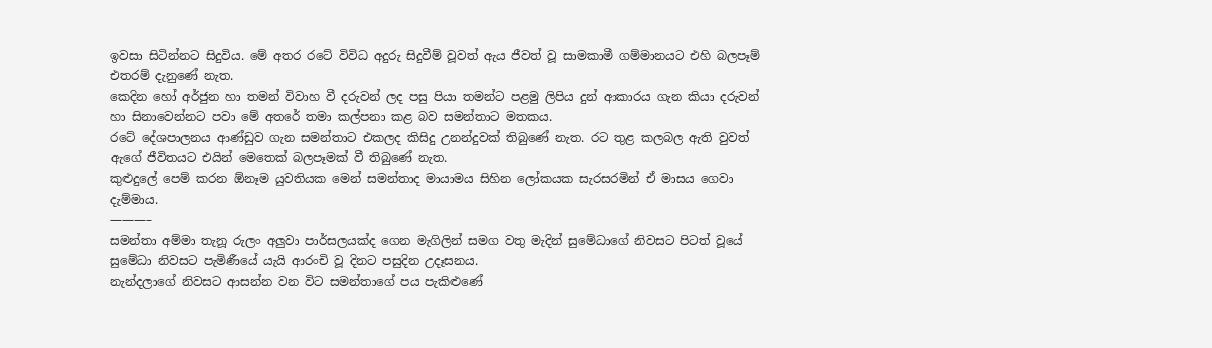ඉවසා සිටින්නට සිදුවිය. මේ අතර රටේ විවිධ අදුරු සිදුවීම් වූවත් ඇය ජීවත් වූ සාමකාමී ගම්මානයට එහි බලපෑම් එතරම් දැනුණේ නැත.
කෙදින හෝ අර්ජුන හා තමන් විවාහ වී දරුවන් ලද පසු පියා තමන්ට පළමු ලිපිය දුන් ආකාරය ගැන කියා දරුවන් හා සිනාවෙන්නට පවා මේ අතරේ තමා කල්පනා කළ බව සමන්තාට මතකය.
රටේ දේශපාලනය ආණ්ඩුව ගැන සමන්තාට එකලද කිසිදු උනන්දුවක් තිබුණේ නැත. රට තුළ කලබල ඇති වුවත් ඇගේ ජීවිතයට එයින් මෙතෙක් බලපෑමක් වී තිබුණේ නැත.
කුළුදුලේ පෙම් කරන ඕනෑම යුවතියක මෙන් සමන්තාද මායාමය සිහින ලෝකයක සැරසරමින් ඒ මාසය ගෙවා දැම්මාය.
———–
සමන්තා අම්මා තැනූ රුලං අලුවා පාර්සලයක්ද ගෙන මැගිලින් සමග වතු මැදින් සුමේධාගේ නිවසට පිටත් වූයේ සුමේධා නිවසට පැමිණීයේ යැයි ආරංචි වූ දිනට පසුදින උදෑසනය.
නැන්දලාගේ නිවසට ආසන්න වන විට සමන්තාගේ පය පැකිළුණේ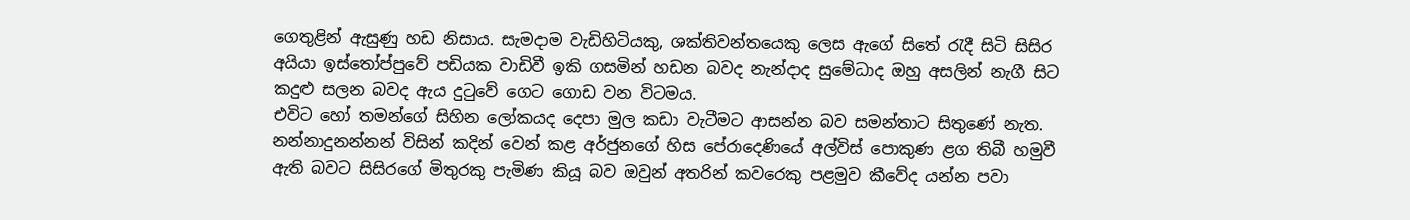ගෙතුළින් ඇසුණු හඩ නිසාය. සැමදාම වැඩිහිටියකු, ශක්තිවන්තයෙකු ලෙස ඇගේ සිතේ රැදී සිටි සිසිර අයියා ඉස්තෝප්පුවේ පඩියක වාඩිවී ඉකි ගසමින් හඩන බවද නැන්දාද සුමේධාද ඔහු අසලින් නැගී සිට කදුළු සලන බවද ඇය දුටුවේ ගෙට ගොඩ වන විටමය.
එවිට හෝ තමන්ගේ සිහින ලෝකයද දෙපා මුල කඩා වැටීමට ආසන්න බව සමන්තාට සිතුණේ නැත.
නන්නාදුනන්නන් විසින් කදින් වෙන් කළ අර්ජුනගේ හිස පේරාදෙණියේ අල්විස් පොකුණ ළග තිබී හමුවී ඇති බවට සිසිරගේ මිතුරකු පැමිණ කියූ බව ඔවුන් අතරින් කවරෙකු පළමුව කීවේද යන්න පවා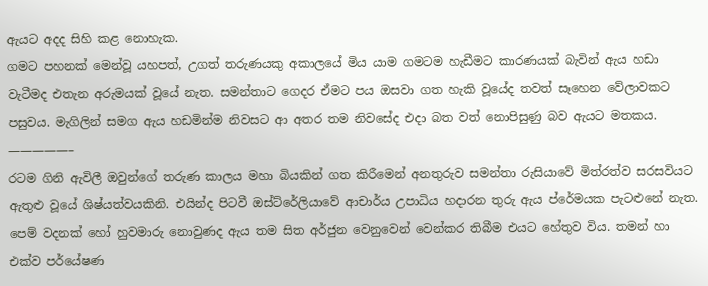ඇයට අදද සිහි කළ නොහැක.
ගමට පහනක් මෙන්වූ යහපත්, උගත් තරුණයකු අකාලයේ මිය යාම ගමටම හැඩීමට කාරණයක් බැවින් ඇය හඩා වැටීමද එතැන අරුමයක් වූයේ නැත. සමන්තාට ගෙදර ඒමට පය ඔසවා ගත හැකි වූයේද තවත් සෑහෙන වේලාවකට පසුවය. මැගිලින් සමග ඇය හඩමින්ම නිවසට ආ අතර තම නිවසේද එදා බත වත් නොපිසුණු බව ඇයට මතකය.
—————–
රටම ගිනි ඇවිලී ඔවුන්ගේ තරුණ කාලය මහා බියකින් ගත කිරීමෙන් අනතුරුව සමන්තා රුසියාවේ මිත්රත්ව සරසවියට ඇතුළු වූයේ ශිෂ්යත්වයකිනි. එයින්ද පිටවී ඔස්ට්රේලියාවේ ආචාර්ය උපාධිය හදාරන තුරු ඇය ප්රේමයක පැටළුනේ නැත.
පෙම් වදනක් හෝ හුවමාරු නොවුණද ඇය තම සිත අර්ජුන වෙනුවෙන් වෙන්කර තිබීම එයට හේතුව විය. තමන් හා එක්ව පර්යේෂණ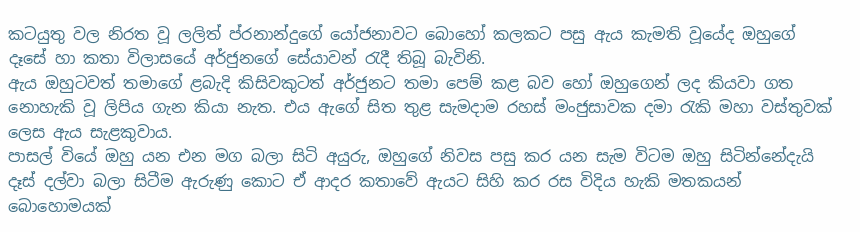කටයුතු වල නිරත වූ ලලිත් ප්රනාන්දුගේ යෝජනාවට බොහෝ කලකට පසු ඇය කැමති වූයේද ඔහුගේ දෑසේ හා කතා විලාසයේ අර්ජුනගේ සේයාවන් රැදී තිබූ බැවිනි.
ඇය ඔහුටවත් තමාගේ ළබැදි කිසිවකුටත් අර්ජුනට තමා පෙම් කළ බව හෝ ඔහුගෙන් ලද කියවා ගත නොහැකි වූ ලිපිය ගැන කියා නැත. එය ඇගේ සිත තුළ සැමදාම රහස් මංජුසාවක දමා රැකි මහා වස්තුවක් ලෙස ඇය සැළකුවාය.
පාසල් වියේ ඔහු යන එන මග බලා සිටි අයුරු, ඔහුගේ නිවස පසු කර යන සැම විටම ඔහු සිටින්නේදැයි දෑස් දල්වා බලා සිටීම ඇරුණු කොට ඒ ආදර කතාවේ ඇයට සිහි කර රස විදිය හැකි මතකයන් බොහොමයක්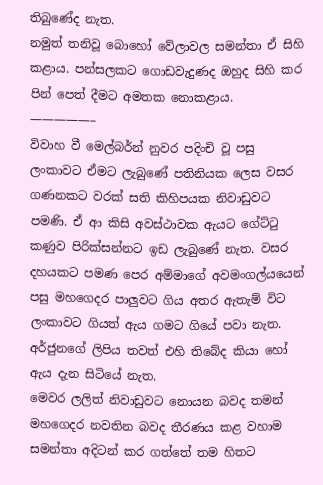තිබුණේද නැත.
නමුත් තනිවූ බොහෝ වේලාවල සමන්තා ඒ සිහි කළාය. පන්සලකට ගොඩවැදුණද ඔහුද සිහි කර පින් පෙත් දීමට අමතක නොකළාය.
—————–
විවාහ වී මෙල්බර්න් නුවර පදිංචි වූ පසු ලංකාවට ඒමට ලැබුණේ පතිනියක ලෙස වසර ගණනකට වරක් සති කිහිපයක නිවාඩුවට පමණි. ඒ ආ කිසි අවස්ථාවක ඇයට ගේට්ටු කණුව පිරික්සන්නට ඉඩ ලැබුණේ නැත. වසර දහයකට පමණ පෙර අම්මාගේ අවමංගල්යයෙන් පසු මහගෙදර පාලුවට ගිය අතර ඇතැම් විට ලංකාවට ගියත් ඇය ගමට ගියේ පවා නැත.
අර්ජුනගේ ලිපිය තවත් එහි තිබේද කියා හෝ ඇය දැන සිටියේ නැත.
මෙවර ලලිත් නිවාඩුවට නොයන බවද තමන් මහගෙදර නවතින බවද තීරණය කළ වහාම සමන්තා අදිටන් කර ගත්තේ තම හිතට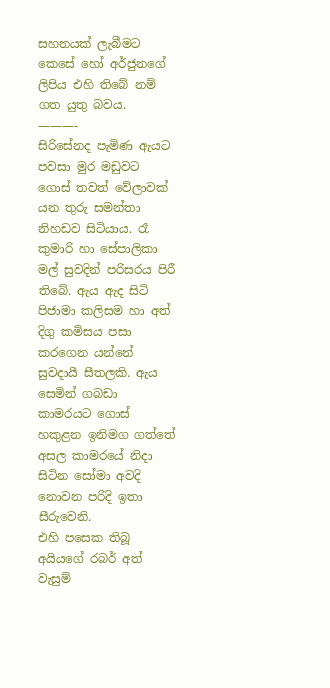සහනයක් ලැබීමට කෙසේ හෝ අර්ජුනගේ ලිපිය එහි තිබේ නම් ගත යුතු බවය.
———-
සිරිසේනද පැමිණ ඇයට පවසා මුර මඩුවට ගොස් තවත් වේලාවක් යන තුරු සමන්තා නිහඩව සිටියාය. රෑ කුමාරි හා සේපාලිකා මල් සුවදින් පරිසරය පිරී තිබේ. ඇය ඇද සිටි පිජාමා කලිසම හා අත් දිගු කමිසය පසා කරගෙන යන්නේ සුවදායී සීතලකි. ඇය සෙමින් ගබඩා කාමරයට ගොස් හකුළන ඉනිමග ගත්තේ අසල කාමරයේ නිදා සිටින සෝමා අවදි නොවන පරිදි ඉතා සීරුවෙනි.
එහි පසෙක තිබූ අයියගේ රබර් අත් වැසුම්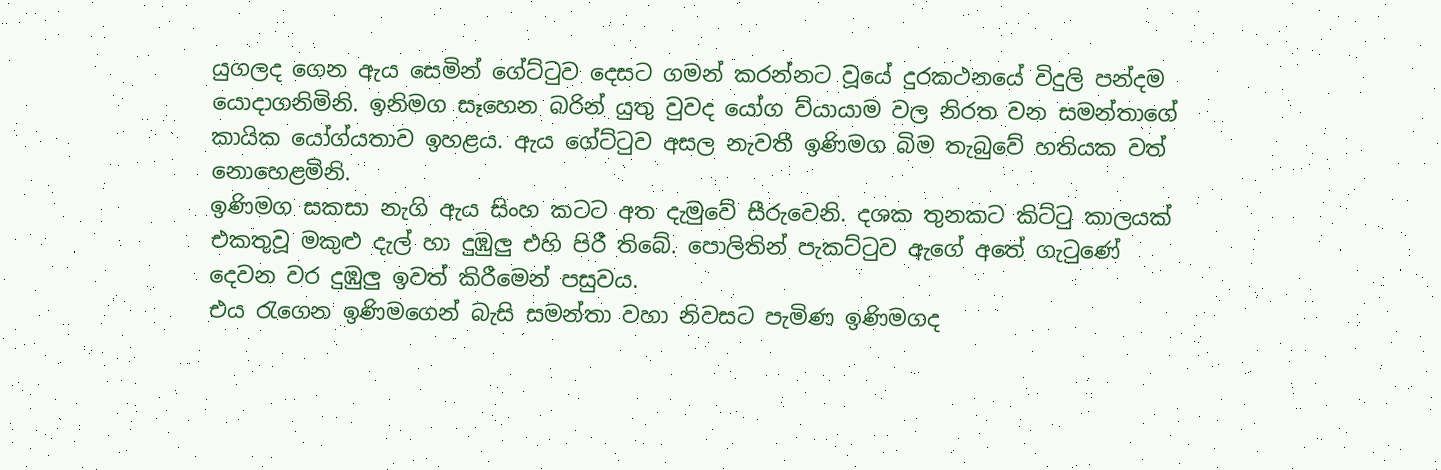යුගලද ගෙන ඇය සෙමින් ගේට්ටුව දෙසට ගමන් කරන්නට වූයේ දුරකථනයේ විදුලි පන්දම යොදාගනිමිනි. ඉනිමග සෑහෙන බරින් යුතු වුවද යෝග ව්යායාම වල නිරත වන සමන්තාගේ කායික යෝග්යතාව ඉහළය. ඇය ගේට්ටුව අසල නැවතී ඉණිමග බිම තැබුවේ හතියක වත් නොහෙළමිනි.
ඉණිමග සකසා නැගි ඇය සිංහ කටට අත දැමුවේ සීරුවෙනි. දශක තුනකට කිට්ටු කාලයක් එකතුවූ මකුළු දැල් හා දුඹුලු එහි පිරී තිබේ. පොලිතින් පැකට්ටුව ඇගේ අතේ ගැටුණේ දෙවන වර දුඹුලු ඉවත් කිරීමෙන් පසුවය.
එය රැගෙන ඉණිමගෙන් බැසි සමන්තා වහා නිවසට පැමිණ ඉණිමගද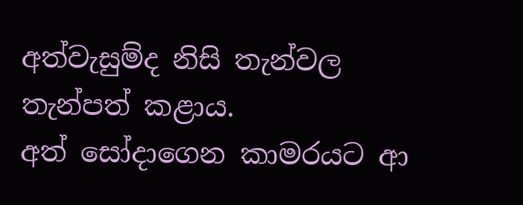අත්වැසුම්ද නිසි තැන්වල තැන්පත් කළාය.
අත් සෝදාගෙන කාමරයට ආ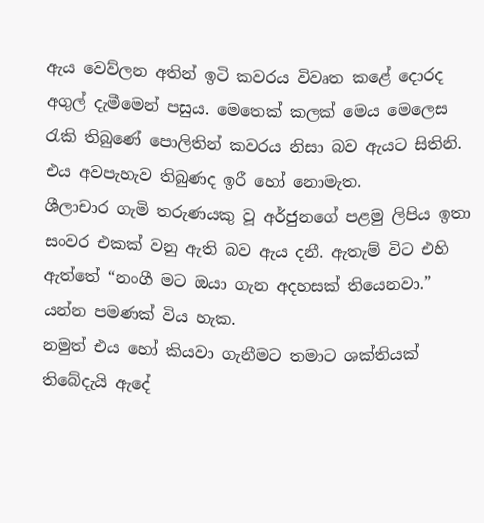ඇය වෙව්ලන අතින් ඉටි කවරය විවෘත කළේ දොරද අගුල් දැමීමෙන් පසුය. මෙතෙක් කලක් මෙය මෙලෙස රැකි තිබුණේ පොලිතින් කවරය නිසා බව ඇයට සිතිනි. එය අවපැහැව තිබුණද ඉරී හෝ නොමැත.
ශීලාචාර ගැමි තරුණයකු වූ අර්ජුනගේ පළමු ලිපිය ඉතා සංවර එකක් වනු ඇති බව ඇය දනී. ඇතැම් විට එහි ඇත්තේ “නංගී මට ඔයා ගැන අදහසක් තියෙනවා.” යන්න පමණක් විය හැක.
නමුත් එය හෝ කියවා ගැනීමට තමාට ශක්තියක් තිබේදැයි ඇදේ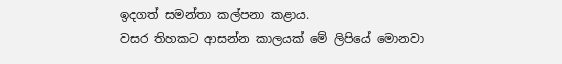ඉදගත් සමන්තා කල්පනා කළාය.
වසර තිහකට ආසන්න කාලයක් මේ ලිපියේ මොනවා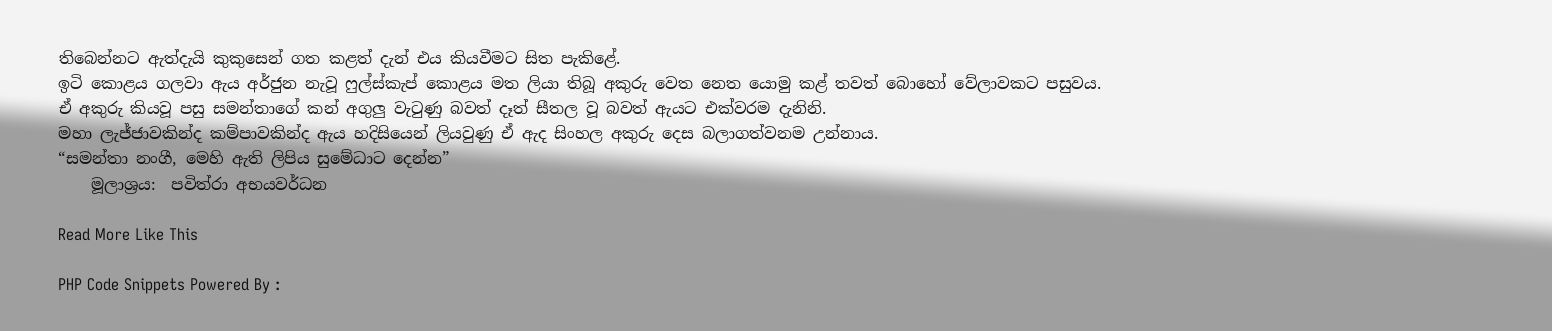තිබෙන්නට ඇත්දැයි කුකුසෙන් ගත කළත් දැන් එය කියවීමට සිත පැකිළේ.
ඉටි කොළය ගලවා ඇය අර්ජුන නැවූ ෆුල්ස්කැප් කොළය මත ලියා තිබූ අකුරු වෙත නෙත යොමු කළ් තවත් බොහෝ වේලාවකට පසුවය.
ඒ අකුරු කියවූ පසු සමන්තාගේ කන් අගුලු වැටුණු බවත් දෑත් සීතල වූ බවත් ඇයට එක්වරම දැනිනි.
මහා ලැජ්ජාවකින්ද කම්පාවකින්ද ඇය හදිසියෙන් ලියවුණු ඒ ඇද සිංහල අකුරු දෙස බලාගත්වනම උන්නාය.
“සමන්තා නංගී, මෙහි ඇති ලිපිය සුමේධාට දෙන්න”
    මූලාශ්‍රය:  පවිත්රා අභයවර්ධන

Read More Like This

PHP Code Snippets Powered By :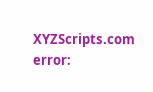XYZScripts.com
error: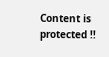Content is protected !!